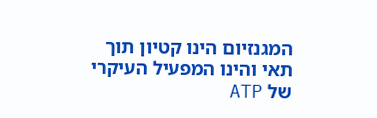המגנזיום הינו קטיון תוך תאי והינו המפעיל העיקרי של ATP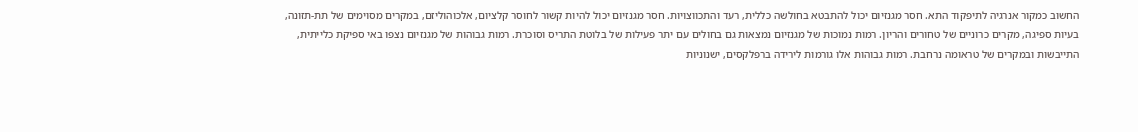החשוב כמקור אנרגיה לתיפקוד התא. חסר מגנזיום יכול להתבטא בחולשה כללית, רעד והתכווצויות. חסר מגנזיום יכול להיות קשור לחוסר קלציום, אלכוהוליזם, במקרים מסוימים של תת-תזונה, בעיות ספיגה, מקרים כרוניים של טחורים והריון. רמות נמוכות של מגנזיום נמצאות גם בחולים עם יתר פעילות של בלוטת התריס וסוכרת. רמות גבוהות של מגנזיום נצפו באי ספיקת כלייתית, התייבשות ובמקרים של טראומה נרחבת. רמות גבוהות אלו גורמות לירידה ברפלקסים, ישנוניות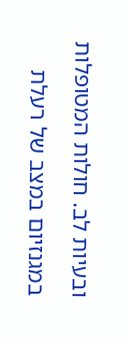ובעיות לב. חולות המטופלות במגנזיום במצב של רעלת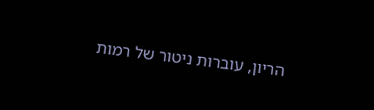הריון, עוברות ניטור של רמות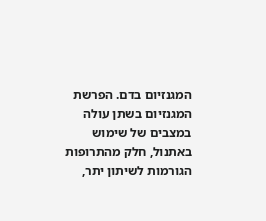המגנזיום בדם. הפרשת המגנזיום בשתן עולה במצבים של שימוש באתנול, חלק מהתרופות הגורמות לשיתון יתר,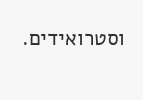וסטרואידים.